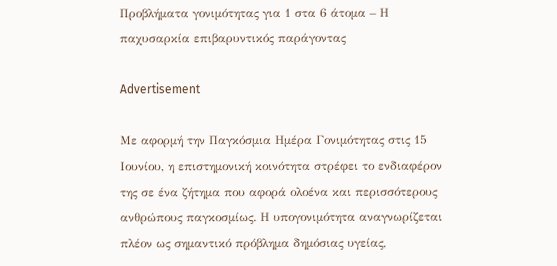Προβλήματα γονιμότητας για 1 στα 6 άτομα – Η παχυσαρκία επιβαρυντικός παράγοντας

Advertisement

Με αφορμή την Παγκόσμια Ημέρα Γονιμότητας στις 15 Ιουνίου, η επιστημονική κοινότητα στρέφει το ενδιαφέρον της σε ένα ζήτημα που αφορά ολοένα και περισσότερους ανθρώπους παγκοσμίως. Η υπογονιμότητα αναγνωρίζεται πλέον ως σημαντικό πρόβλημα δημόσιας υγείας,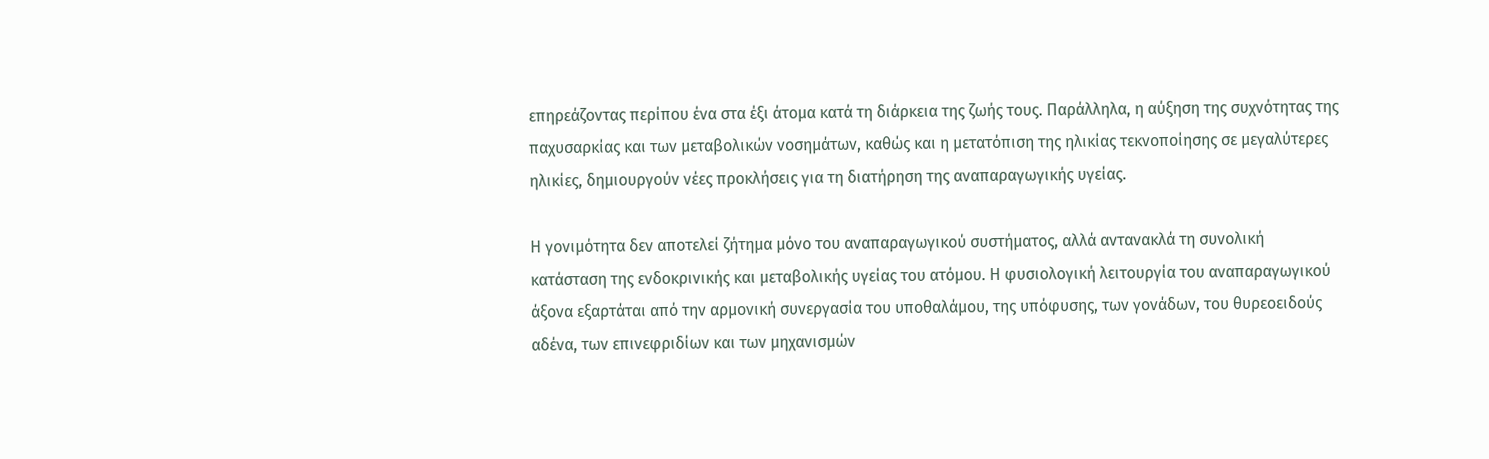επηρεάζοντας περίπου ένα στα έξι άτομα κατά τη διάρκεια της ζωής τους. Παράλληλα, η αύξηση της συχνότητας της παχυσαρκίας και των μεταβολικών νοσημάτων, καθώς και η μετατόπιση της ηλικίας τεκνοποίησης σε μεγαλύτερες ηλικίες, δημιουργούν νέες προκλήσεις για τη διατήρηση της αναπαραγωγικής υγείας.

Η γονιμότητα δεν αποτελεί ζήτημα μόνο του αναπαραγωγικού συστήματος, αλλά αντανακλά τη συνολική κατάσταση της ενδοκρινικής και μεταβολικής υγείας του ατόμου. Η φυσιολογική λειτουργία του αναπαραγωγικού άξονα εξαρτάται από την αρμονική συνεργασία του υποθαλάμου, της υπόφυσης, των γονάδων, του θυρεοειδούς αδένα, των επινεφριδίων και των μηχανισμών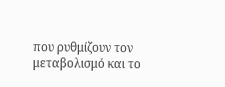που ρυθμίζουν τον μεταβολισμό και το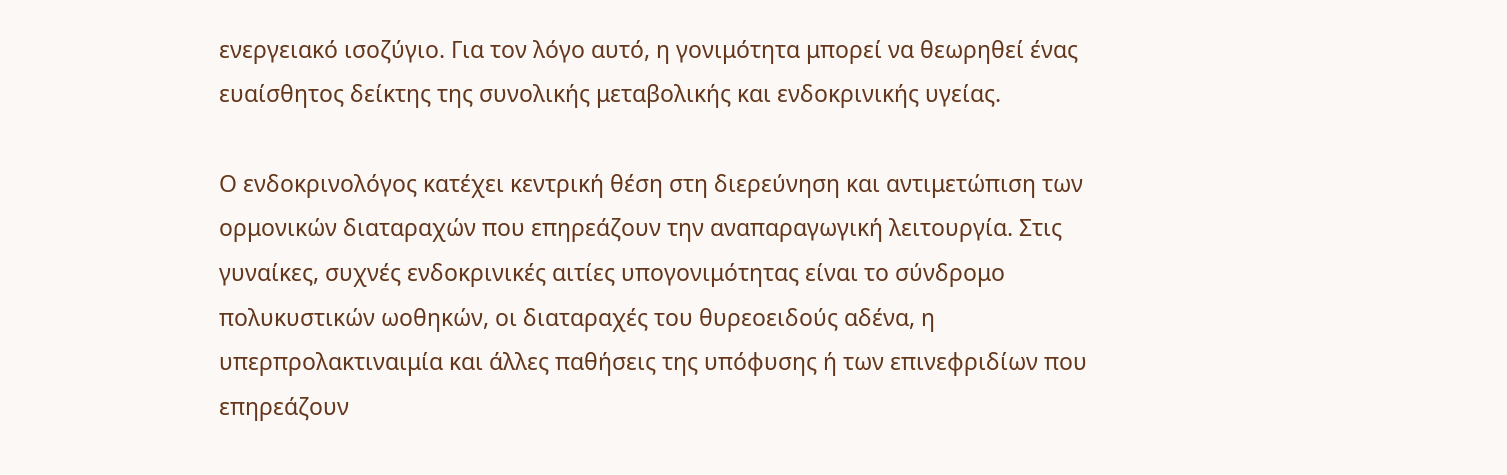ενεργειακό ισοζύγιο. Για τον λόγο αυτό, η γονιμότητα μπορεί να θεωρηθεί ένας ευαίσθητος δείκτης της συνολικής μεταβολικής και ενδοκρινικής υγείας.

Ο ενδοκρινολόγος κατέχει κεντρική θέση στη διερεύνηση και αντιμετώπιση των ορμονικών διαταραχών που επηρεάζουν την αναπαραγωγική λειτουργία. Στις γυναίκες, συχνές ενδοκρινικές αιτίες υπογονιμότητας είναι το σύνδρομο πολυκυστικών ωοθηκών, οι διαταραχές του θυρεοειδούς αδένα, η υπερπρολακτιναιμία και άλλες παθήσεις της υπόφυσης ή των επινεφριδίων που επηρεάζουν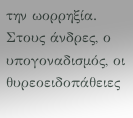την ωορρηξία. Στους άνδρες, ο υπογοναδισμός, οι θυρεοειδοπάθειες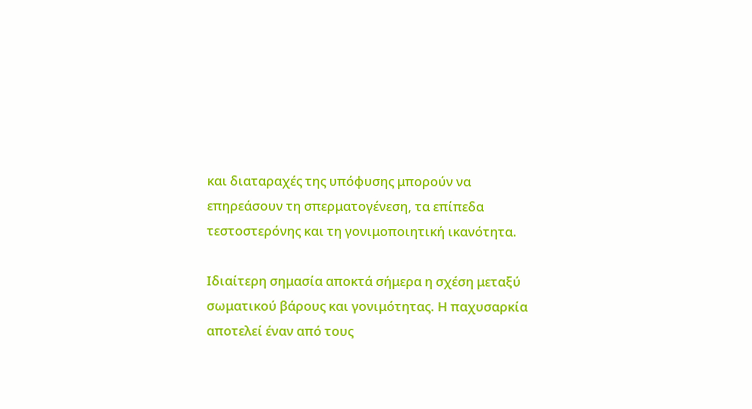και διαταραχές της υπόφυσης μπορούν να επηρεάσουν τη σπερματογένεση, τα επίπεδα τεστοστερόνης και τη γονιμοποιητική ικανότητα.

Ιδιαίτερη σημασία αποκτά σήμερα η σχέση μεταξύ σωματικού βάρους και γονιμότητας. Η παχυσαρκία αποτελεί έναν από τους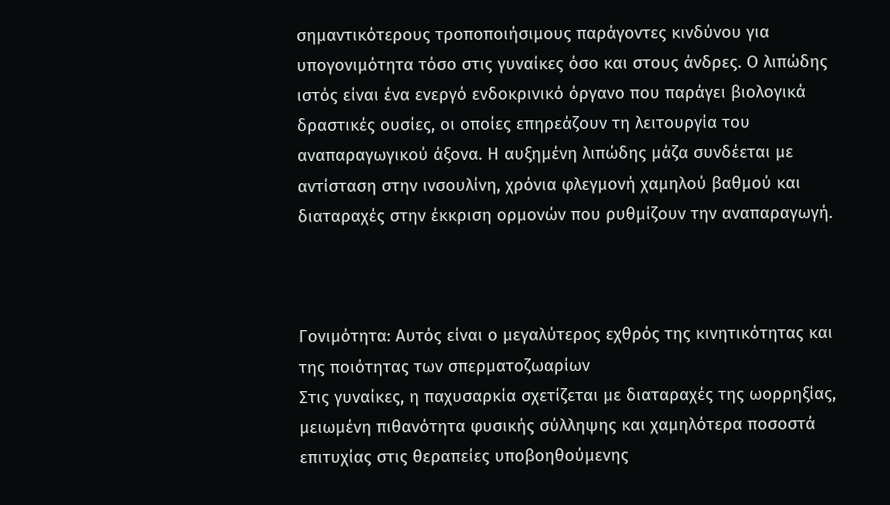σημαντικότερους τροποποιήσιμους παράγοντες κινδύνου για υπογονιμότητα τόσο στις γυναίκες όσο και στους άνδρες. Ο λιπώδης ιστός είναι ένα ενεργό ενδοκρινικό όργανο που παράγει βιολογικά δραστικές ουσίες, οι οποίες επηρεάζουν τη λειτουργία του αναπαραγωγικού άξονα. Η αυξημένη λιπώδης μάζα συνδέεται με αντίσταση στην ινσουλίνη, χρόνια φλεγμονή χαμηλού βαθμού και διαταραχές στην έκκριση ορμονών που ρυθμίζουν την αναπαραγωγή.



Γονιμότητα: Αυτός είναι ο μεγαλύτερος εχθρός της κινητικότητας και της ποιότητας των σπερματοζωαρίων
Στις γυναίκες, η παχυσαρκία σχετίζεται με διαταραχές της ωορρηξίας, μειωμένη πιθανότητα φυσικής σύλληψης και χαμηλότερα ποσοστά επιτυχίας στις θεραπείες υποβοηθούμενης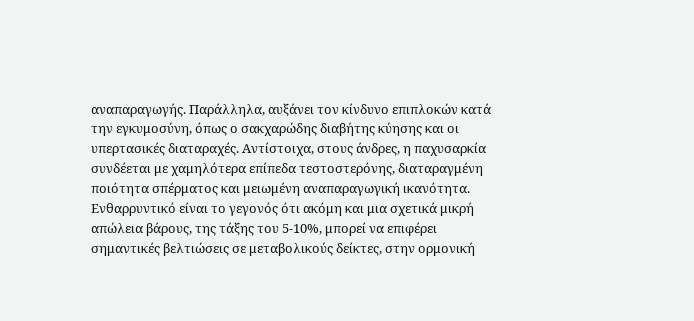αναπαραγωγής. Παράλληλα, αυξάνει τον κίνδυνο επιπλοκών κατά την εγκυμοσύνη, όπως ο σακχαρώδης διαβήτης κύησης και οι υπερτασικές διαταραχές. Αντίστοιχα, στους άνδρες, η παχυσαρκία συνδέεται με χαμηλότερα επίπεδα τεστοστερόνης, διαταραγμένη ποιότητα σπέρματος και μειωμένη αναπαραγωγική ικανότητα. Ενθαρρυντικό είναι το γεγονός ότι ακόμη και μια σχετικά μικρή απώλεια βάρους, της τάξης του 5-10%, μπορεί να επιφέρει σημαντικές βελτιώσεις σε μεταβολικούς δείκτες, στην ορμονική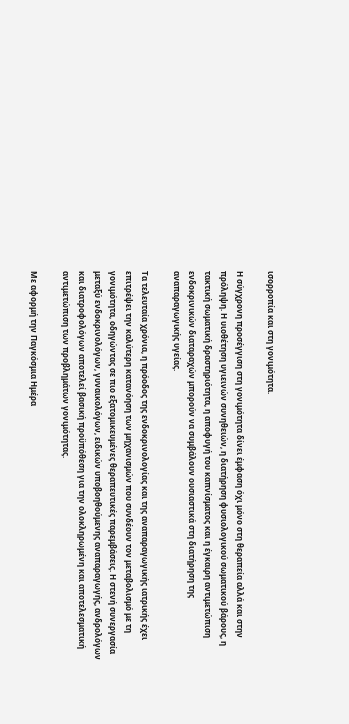ισορροπία και στη γονιμότητα.

Η σύγχρονη προσέγγιση στη γονιμότητα δίνει έμφαση όχι μόνο στη θεραπεία αλλά και στην πρόληψη. Η υιοθέτηση υγιεινών συνηθειών, η διατήρηση φυσιολογικού σωματικού βάρους, η τακτική σωματική δραστηριότητα, η αποφυγή του καπνίσματος και η έγκαιρη αντιμετώπιση ενδοκρινικών διαταραχών μπορούν να συμβάλουν ουσιαστικά στη διατήρηση της αναπαραγωγικής υγείας.

Τα τελευταία χρόνια, η πρόοδος της ενδοκρινολογίας και της αναπαραγωγικής ιατρικής έχει επιτρέψει την καλύτερη κατανόηση των μηχανισμών που συνδέουν τον μεταβολισμό με τη γονιμότητα, οδηγώντας σε πιο εξατομικευμένες θεραπευτικές παρεμβάσεις. Η στενή συνεργασία μεταξύ ενδοκρινολόγων, γυναικολόγων, ειδικών υποβοηθούμενης αναπαραγωγής, ανδρολόγων και διατροφολόγων αποτελεί βασική προϋπόθεση για την ολοκληρωμένη και αποτελεσματική αντιμετώπιση των προβλημάτων γονιμότητας.

Με αφορμή την Παγκόσμια Ημέρα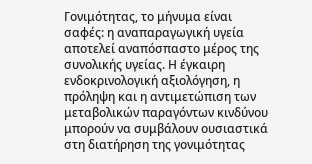Γονιμότητας, το μήνυμα είναι σαφές: η αναπαραγωγική υγεία αποτελεί αναπόσπαστο μέρος της συνολικής υγείας. Η έγκαιρη ενδοκρινολογική αξιολόγηση, η πρόληψη και η αντιμετώπιση των μεταβολικών παραγόντων κινδύνου μπορούν να συμβάλουν ουσιαστικά στη διατήρηση της γονιμότητας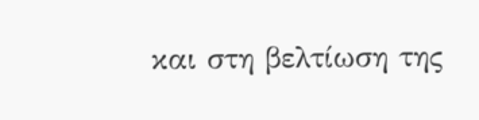και στη βελτίωση της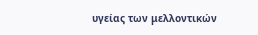υγείας των μελλοντικών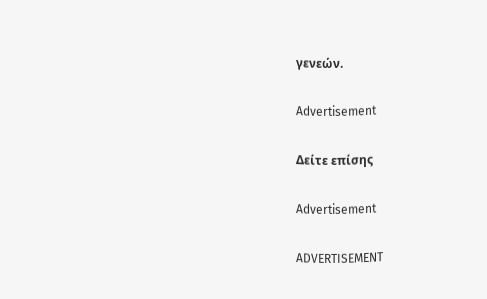γενεών.

Advertisement

Δείτε επίσης

Advertisement

ADVERTISEMENT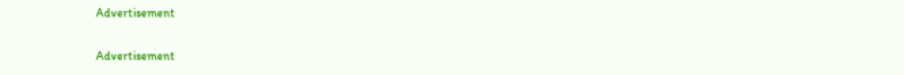Advertisement

Advertisement